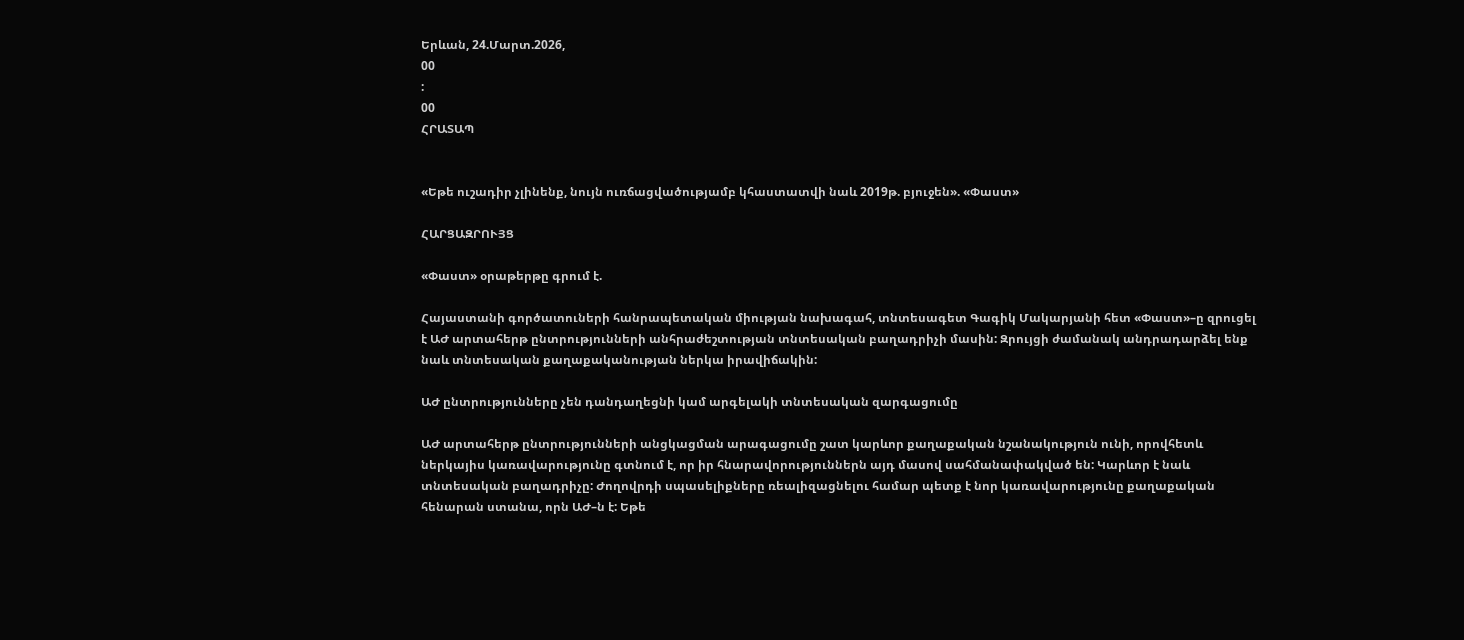Երևան, 24.Մարտ.2026,
00
:
00
ՀՐԱՏԱՊ


«Եթե ուշադիր չլինենք, նույն ուռճացվածությամբ կհաստատվի նաև 2019թ. բյուջեն». «Փաստ»

ՀԱՐՑԱԶՐՈՒՅՑ

«Փաստ» օրաթերթը գրում է.

Հայաստանի գործատուների հանրապետական միության նախագահ, տնտեսագետ Գագիկ Մակարյանի հետ «Փաստ»–ը զրուցել է ԱԺ արտահերթ ընտրությունների անհրաժեշտության տնտեսական բաղադրիչի մասին: Զրույցի ժամանակ անդրադարձել ենք նաև տնտեսական քաղաքականության ներկա իրավիճակին:

ԱԺ ընտրությունները չեն դանդաղեցնի կամ արգելակի տնտեսական զարգացումը

ԱԺ արտահերթ ընտրությունների անցկացման արագացումը շատ կարևոր քաղաքական նշանակություն ունի, որովհետև ներկայիս կառավարությունը գտնում է, որ իր հնարավորություններն այդ մասով սահմանափակված են: Կարևոր է նաև տնտեսական բաղադրիչը: Ժողովրդի սպասելիքները ռեալիզացնելու համար պետք է նոր կառավարությունը քաղաքական հենարան ստանա, որն ԱԺ–ն է: Եթե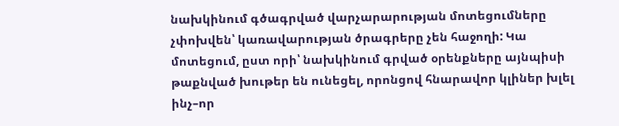նախկինում գծագրված վարչարարության մոտեցումները չփոխվեն՝ կառավարության ծրագրերը չեն հաջողի: Կա մոտեցում, ըստ որի՝ նախկինում գրված օրենքները այնպիսի թաքնված խութեր են ունեցել, որոնցով հնարավոր կլիներ խլել ինչ–որ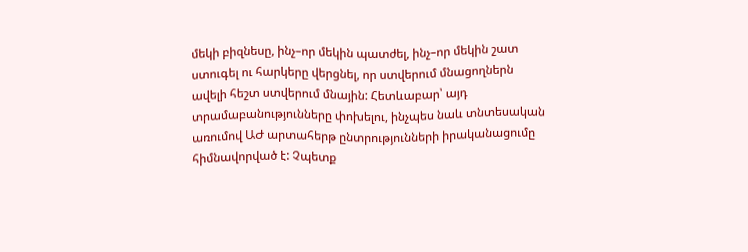մեկի բիզնեսը, ինչ–որ մեկին պատժել, ինչ–որ մեկին շատ ստուգել ու հարկերը վերցնել, որ ստվերում մնացողներն ավելի հեշտ ստվերում մնային: Հետևաբար՝ այդ տրամաբանությունները փոխելու, ինչպես նաև տնտեսական առումով ԱԺ արտահերթ ընտրությունների իրականացումը հիմնավորված է: Չպետք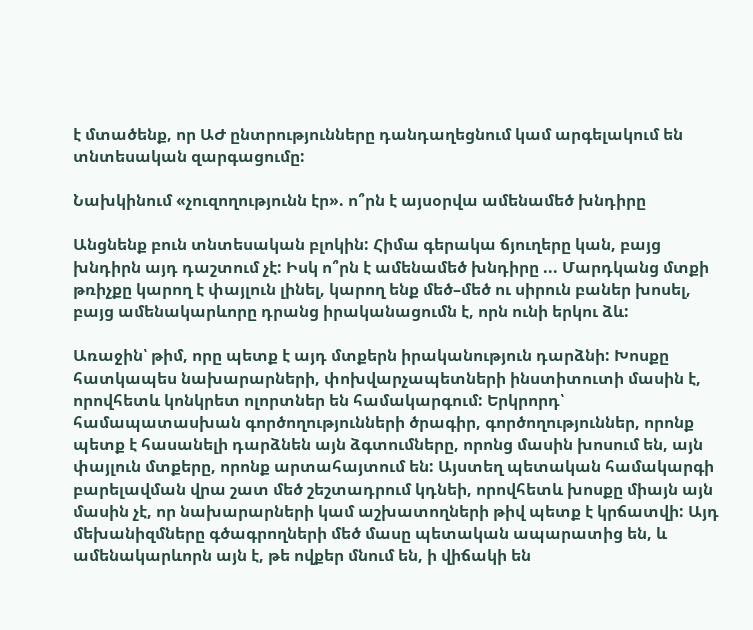է մտածենք, որ ԱԺ ընտրությունները դանդաղեցնում կամ արգելակում են տնտեսական զարգացումը:

Նախկինում «չուզողությունն էր». ո՞րն է այսօրվա ամենամեծ խնդիրը

Անցնենք բուն տնտեսական բլոկին: Հիմա գերակա ճյուղերը կան, բայց խնդիրն այդ դաշտում չէ: Իսկ ո՞րն է ամենամեծ խնդիրը ... Մարդկանց մտքի թռիչքը կարող է փայլուն լինել, կարող ենք մեծ–մեծ ու սիրուն բաներ խոսել, բայց ամենակարևորը դրանց իրականացումն է, որն ունի երկու ձև:

Առաջին՝ թիմ, որը պետք է այդ մտքերն իրականություն դարձնի: Խոսքը հատկապես նախարարների, փոխվարչապետների ինստիտուտի մասին է, որովհետև կոնկրետ ոլորտներ են համակարգում: Երկրորդ՝ համապատասխան գործողությունների ծրագիր, գործողություններ, որոնք պետք է հասանելի դարձնեն այն ձգտումները, որոնց մասին խոսում են, այն փայլուն մտքերը, որոնք արտահայտում են: Այստեղ պետական համակարգի բարելավման վրա շատ մեծ շեշտադրում կդնեի, որովհետև խոսքը միայն այն մասին չէ, որ նախարարների կամ աշխատողների թիվ պետք է կրճատվի: Այդ մեխանիզմները գծագրողների մեծ մասը պետական ապարատից են, և ամենակարևորն այն է, թե ովքեր մնում են, ի վիճակի են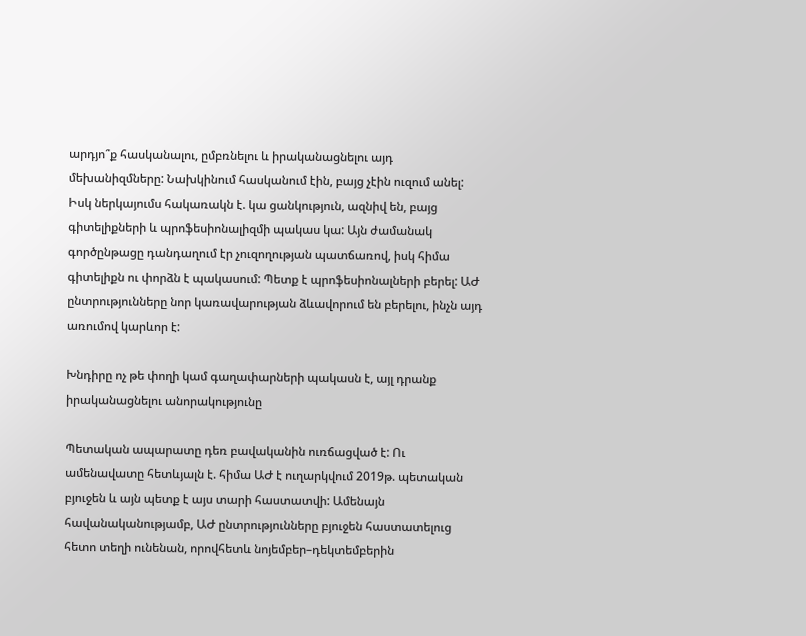արդյո՞ք հասկանալու, ըմբռնելու և իրականացնելու այդ մեխանիզմները: Նախկինում հասկանում էին, բայց չէին ուզում անել: Իսկ ներկայումս հակառակն է. կա ցանկություն, ազնիվ են, բայց գիտելիքների և պրոֆեսիոնալիզմի պակաս կա: Այն ժամանակ գործընթացը դանդաղում էր չուզողության պատճառով, իսկ հիմա գիտելիքն ու փորձն է պակասում: Պետք է պրոֆեսիոնալների բերել: ԱԺ ընտրությունները նոր կառավարության ձևավորում են բերելու, ինչն այդ առումով կարևոր է:

Խնդիրը ոչ թե փողի կամ գաղափարների պակասն է, այլ դրանք իրականացնելու անորակությունը

Պետական ապարատը դեռ բավականին ուռճացված է: Ու ամենավատը հետևյալն է. հիմա ԱԺ է ուղարկվում 2019թ. պետական բյուջեն և այն պետք է այս տարի հաստատվի: Ամենայն հավանականությամբ, ԱԺ ընտրությունները բյուջեն հաստատելուց հետո տեղի ունենան, որովհետև նոյեմբեր–դեկտեմբերին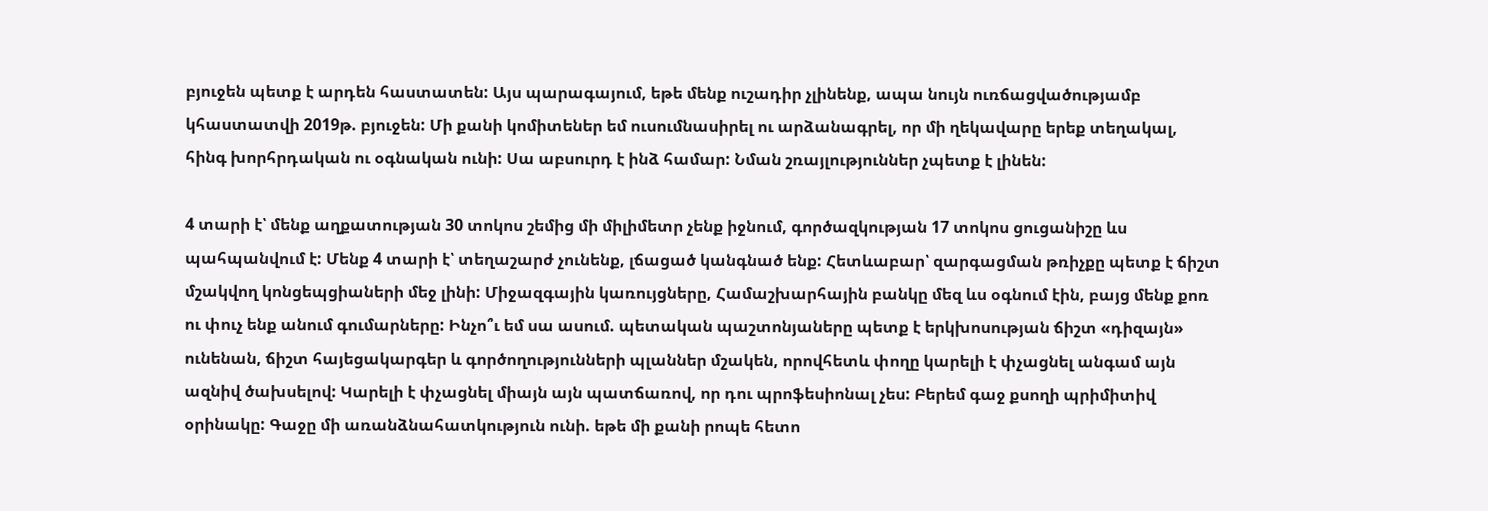բյուջեն պետք է արդեն հաստատեն: Այս պարագայում, եթե մենք ուշադիր չլինենք, ապա նույն ուռճացվածությամբ կհաստատվի 2019թ. բյուջեն: Մի քանի կոմիտեներ եմ ուսումնասիրել ու արձանագրել, որ մի ղեկավարը երեք տեղակալ, հինգ խորհրդական ու օգնական ունի: Սա աբսուրդ է ինձ համար: Նման շռայլություններ չպետք է լինեն:

4 տարի է՝ մենք աղքատության 30 տոկոս շեմից մի միլիմետր չենք իջնում, գործազկության 17 տոկոս ցուցանիշը ևս պահպանվում է: Մենք 4 տարի է՝ տեղաշարժ չունենք, լճացած կանգնած ենք: Հետևաբար՝ զարգացման թռիչքը պետք է ճիշտ մշակվող կոնցեպցիաների մեջ լինի: Միջազգային կառույցները, Համաշխարհային բանկը մեզ ևս օգնում էին, բայց մենք քոռ ու փուչ ենք անում գումարները: Ինչո՞ւ եմ սա ասում. պետական պաշտոնյաները պետք է երկխոսության ճիշտ «դիզայն» ունենան, ճիշտ հայեցակարգեր և գործողությունների պլաններ մշակեն, որովհետև փողը կարելի է փչացնել անգամ այն ազնիվ ծախսելով: Կարելի է փչացնել միայն այն պատճառով, որ դու պրոֆեսիոնալ չես: Բերեմ գաջ քսողի պրիմիտիվ օրինակը: Գաջը մի առանձնահատկություն ունի. եթե մի քանի րոպե հետո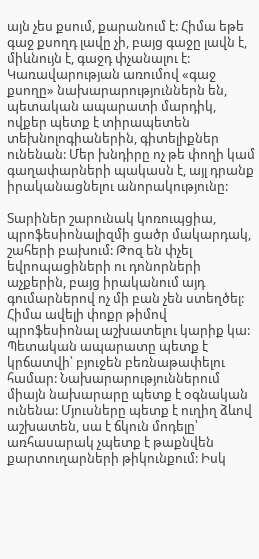այն չես քսում, քարանում է: Հիմա եթե գաջ քսողդ լավը չի, բայց գաջը լավն է, միևնույն է, գաջդ փչանալու է: Կառավարության առումով «գաջ քսողը» նախարարություններն են, պետական ապարատի մարդիկ, ովքեր պետք է տիրապետեն տեխնոլոգիաներին, գիտելիքներ ունենան: Մեր խնդիրը ոչ թե փողի կամ գաղափարների պակասն է, այլ դրանք իրականացնելու անորակությունը:

Տարիներ շարունակ կոռուպցիա, պրոֆեսիոնալիզմի ցածր մակարդակ, շահերի բախում: Թոզ են փչել եվրոպացիների ու դոնորների աչքերին, բայց իրականում այդ գումարներով ոչ մի բան չեն ստեղծել: Հիմա ավելի փոքր թիմով պրոֆեսիոնալ աշխատելու կարիք կա: Պետական ապարատը պետք է կրճատվի՝ բյուջեն բեռնաթափելու համար: Նախարարություններում միայն նախարարը պետք է օգնական ունենա: Մյուսները պետք է ուղիղ ձևով աշխատեն, սա է ճկուն մոդելը՝ առհասարակ չպետք է թաքնվեն քարտուղարների թիկունքում: Իսկ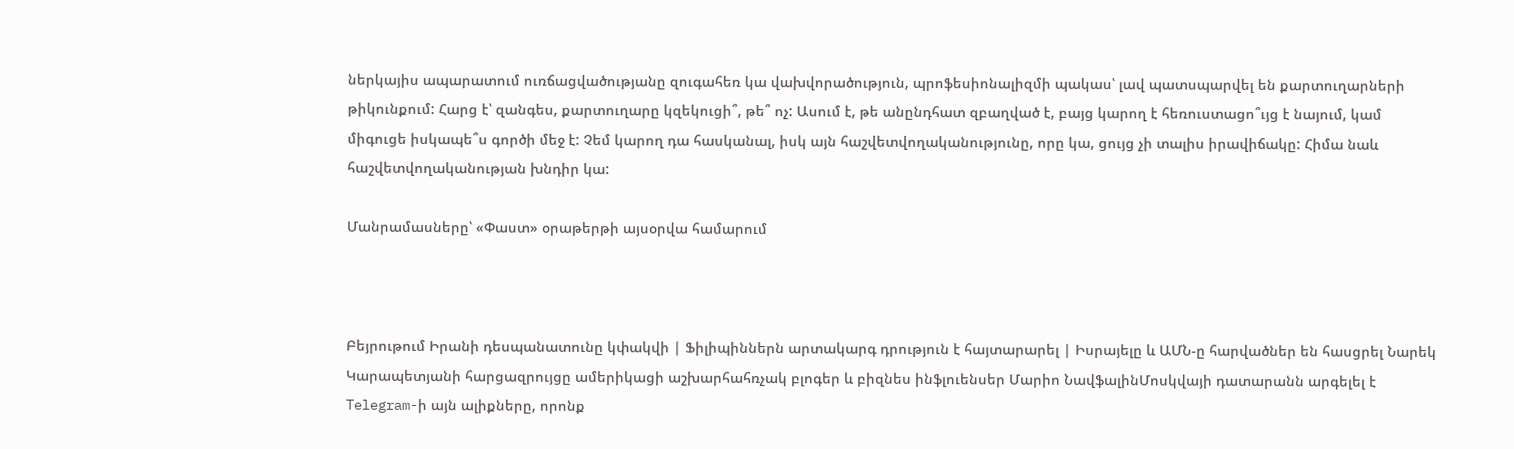ներկայիս ապարատում ուռճացվածությանը զուգահեռ կա վախվորածություն, պրոֆեսիոնալիզմի պակաս՝ լավ պատսպարվել են քարտուղարների թիկունքում: Հարց է՝ զանգես, քարտուղարը կզեկուցի՞, թե՞ ոչ: Ասում է, թե անընդհատ զբաղված է, բայց կարող է հեռուստացո՞ւյց է նայում, կամ միգուցե իսկապե՞ս գործի մեջ է: Չեմ կարող դա հասկանալ, իսկ այն հաշվետվողականությունը, որը կա, ցույց չի տալիս իրավիճակը: Հիմա նաև հաշվետվողականության խնդիր կա:

Մանրամասները՝ «Փաստ» օրաթերթի այսօրվա համարում



Բեյրութում Իրանի դեսպանատունը կփակվի | Ֆիլիպիններն արտակարգ դրություն է հայտարարել | Իսրայելը և ԱՄՆ-ը հարվածներ են հասցրել Նարեկ Կարապետյանի հարցազրույցը ամերիկացի աշխարհահռչակ բլոգեր և բիզնես ինֆլուենսեր Մարիո ՆավֆալինՄոսկվայի դատարանն արգելել է Telegram-ի այն ալիքները, որոնք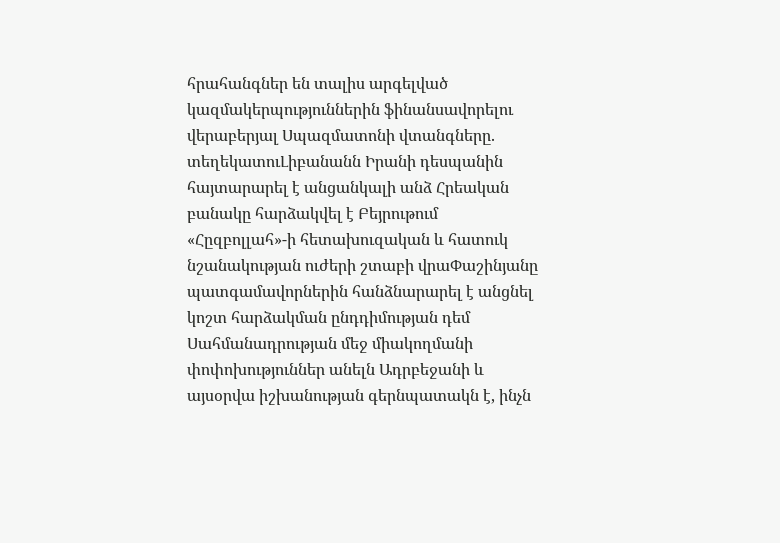հրահանգներ են տալիս արգելված կազմակերպություններին ֆինանսավորելու վերաբերյալ Սպազմատոնի վտանգները. տեղեկատուԼիբանանն Իրանի դեսպանին հայտարարել է անցանկալի անձ Հրեական բանակը հարձակվել է Բեյրութում «Հըզբոլլահ»-ի հետախուզական և հատուկ նշանակության ուժերի շտաբի վրաՓաշինյանը պատգամավորներին հանձնարարել է անցնել կոշտ հարձակման ընդդիմության դեմ Սահմանադրության մեջ միակողմանի փոփոխություններ անելն Ադրբեջանի և այսօրվա իշխանության գերնպատակն է, ինչն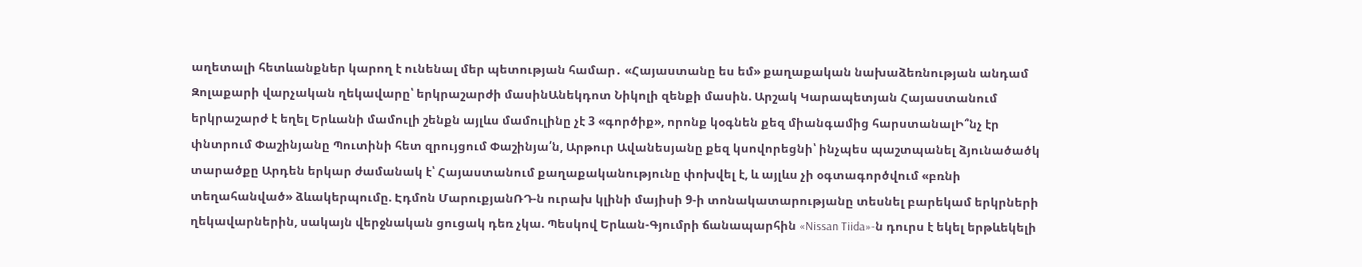աղետալի հետևանքներ կարող է ունենալ մեր պետության համար․ «Հայաստանը ես եմ» քաղաքական նախաձեռնության անդամ Զոլաքարի վարչական ղեկավարը՝ երկրաշարժի մասինԱնեկդոտ Նիկոլի զենքի մասին. Արշակ Կարապետյան Հայաստանում երկրաշարժ է եղել Երևանի մամուլի շենքն այլևս մամուլինը չէ 3 «գործիք», որոնք կօգնեն քեզ միանգամից հարստանալԻ՞նչ էր փնտրում Փաշինյանը Պուտինի հետ զրույցում Փաշինյա՛ն, Արթուր Ավանեսյանը քեզ կսովորեցնի՝ ինչպես պաշտպանել ձյունածածկ տարածքը Արդեն երկար ժամանակ է՝ Հայաստանում քաղաքականությունը փոխվել է, և այլևս չի օգտագործվում «բռնի տեղահանված» ձևակերպումը. Էդմոն ՄարուքյանՌԴ-ն ուրախ կլինի մայիսի 9-ի տոնակատարությանը տեսնել բարեկամ երկրների ղեկավարներին, սակայն վերջնական ցուցակ դեռ չկա. Պեսկով Երևան-Գյումրի ճանապարհին «Nissan Tiida»-ն դուրս է եկել երթևեկելի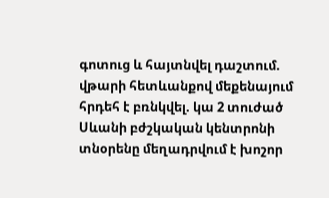գոտուց և հայտնվել դաշտում. վթարի հետևանքով մեքենայում հրդեհ է բռնկվել. կա 2 տուժած Սևանի բժշկական կենտրոնի տնօրենը մեղադրվում է խոշոր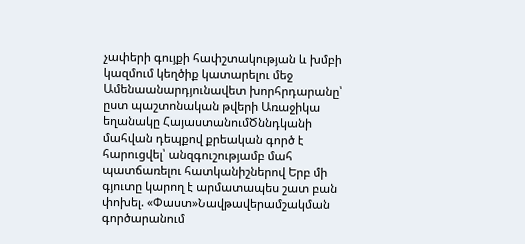չափերի գույքի հափշտակության և խմբի կազմում կեղծիք կատարելու մեջ Ամենաանարդյունավետ խորհրդարանը՝ ըստ պաշտոնական թվերի Առաջիկա եղանակը ՀայաստանումԾննդկանի մահվան դեպքով քրեական գործ է հարուցվել՝ անզգուշությամբ մահ պատճառելու հատկանիշներով Երբ մի գյուտը կարող է արմատապես շատ բան փոխել. «Փաստ»Նավթավերամշակման գործարանում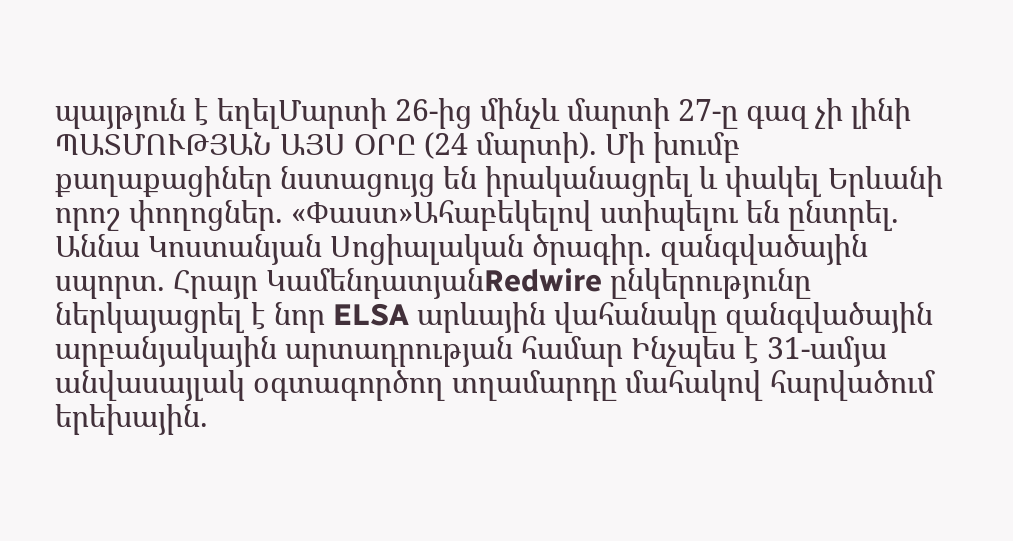պայթյուն է եղելՄարտի 26-ից մինչև մարտի 27-ը գազ չի լինի ՊԱՏՄՈՒԹՅԱՆ ԱՅՍ ՕՐԸ (24 մարտի). Մի խումբ քաղաքացիներ նստացույց են իրականացրել և փակել Երևանի որոշ փողոցներ. «Փաստ»Ահաբեկելով ստիպելու են ընտրել. Աննա Կոստանյան Սոցիալական ծրագիր. զանգվածային սպորտ. Հրայր ԿամենդատյանRedwire ընկերությունը ներկայացրել է նոր ELSA արևային վահանակը զանգվածային արբանյակային արտադրության համար Ինչպես է 31-ամյա անվասայլակ օգտագործող տղամարդը մահակով հարվածում երեխային.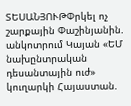ՏԵՍԱՆՅՈՒԹՓրկել ոչ շարքային Փաշինյանին. անկոտրում Կայան «ԵՄ նախընտրական դեսանտային ուժ» կուղարկի Հայաստան.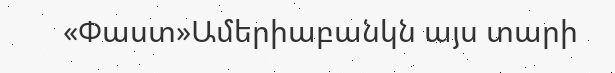«Փաստ»Ամերիաբանկն այս տարի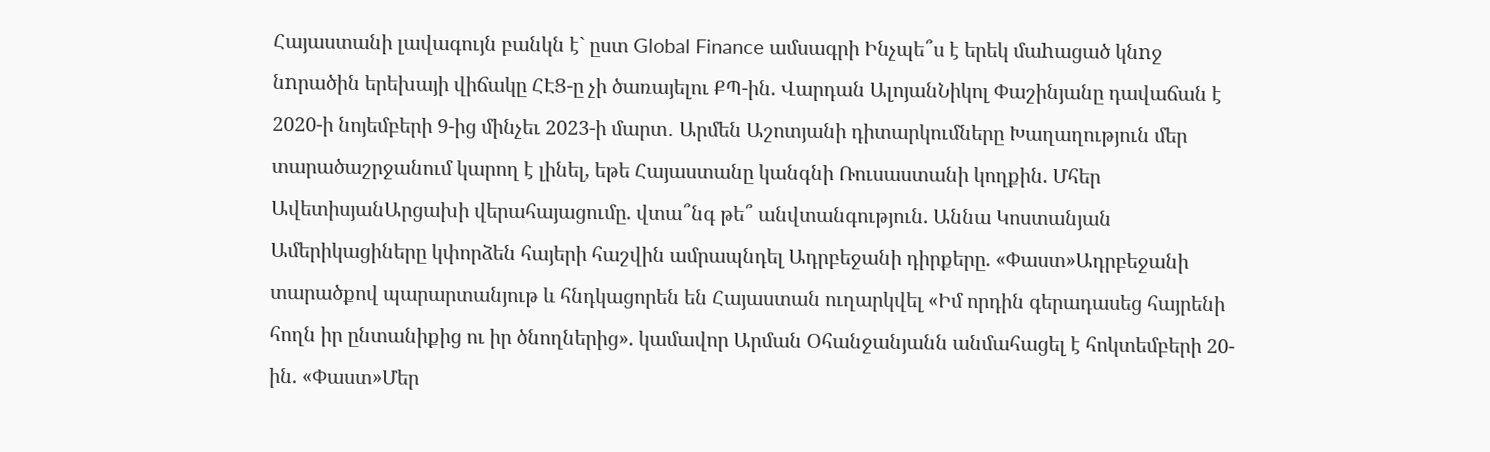Հայաստանի լավագույն բանկն է` ըստ Global Finance ամսագրի Ինչպե՞ս է երեկ մաhացած կնnջ նnրածին երեխայի վիճակը ՀԷՑ-ը չի ծառայելու ՔՊ-ին. Վարդան ԱլոյանՆիկոլ Փաշինյանը դավաճան է 2020-ի նոյեմբերի 9-ից մինչեւ 2023-ի մարտ․ Արմեն Աշոտյանի դիտարկումները Խաղաղություն մեր տարածաշրջանում կարող է լինել, եթե Հայաստանը կանգնի Ռուսաստանի կողքին. Մհեր ԱվետիսյանԱրցախի վերահայացումը. վտա՞նգ թե՞ անվտանգություն. Աննա Կոստանյան Ամերիկացիները կփորձեն հայերի հաշվին ամրապնդել Ադրբեջանի դիրքերը. «Փաստ»Ադրբեջանի տարածքով պարարտանյութ և հնդկացորեն են Հայաստան ուղարկվել «Իմ որդին գերադասեց հայրենի հողն իր ընտանիքից ու իր ծնողներից». կամավոր Արման Օհանջանյանն անմահացել է հոկտեմբերի 20-ին. «Փաստ»Մեր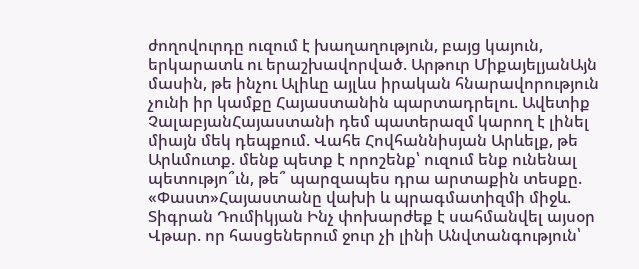ժողովուրդը ուզում է խաղաղություն, բայց կայուն, երկարատև ու երաշխավորված. Արթուր ՄիքայելյանԱյն մասին, թե ինչու Ալիևը այլևս իրական հնարավորություն չունի իր կամքը Հայաստանին պարտադրելու. Ավետիք ՉալաբյանՀայաստանի դեմ պատերազմ կարող է լինել միայն մեկ դեպքում. Վահե Հովհաննիսյան Արևելք, թե Արևմուտք. մենք պետք է որոշենք՝ ուզում ենք ունենալ պետությո՞ւն, թե՞ պարզապես դրա արտաքին տեսքը. «Փաստ»Հայաստանը վախի և պրագմատիզմի միջև. Տիգրան Դումիկյան Ինչ փոխարժեք է սահմանվել այսօր Վթար. որ հասցեներում ջուր չի լինի Անվտանգություն՝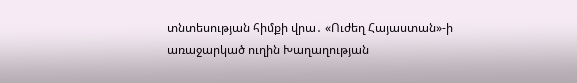տնտեսության հիմքի վրա․ «Ուժեղ Հայաստան»-ի առաջարկած ուղին Խաղաղության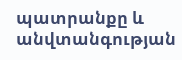պատրանքը և անվտանգության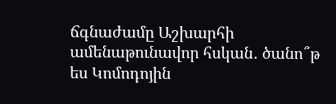ճգնաժամը Աշխարհի ամենաթունավոր հսկան․ ծանո՞թ ես Կոմոդոյին